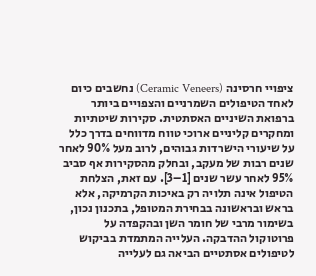ציפויי חרסינה (Ceramic Veneers) נחשבים כיום לאחד הטיפולים השמרניים והצפויים ביותר ברפואת השיניים האסתטית. סקירות שיטתיות ומחקרים קליניים ארוכי טווח מדווחים בדרך כלל על שיעורי הישרדות גבוהים, לרוב מעל 90% לאחר שנים רבות של מעקב, ובחלק מהסקירות אף סביב 95% לאחר עשר שנים [1–3]. עם זאת, הצלחת הטיפול אינה תלויה רק באיכות הקרמיקה, אלא בראש ובראשונה בבחירת המטופל, בתכנון נכון, בשימור מרבי של חומר השן ובהקפדה על פרוטוקול ההדבקה. העלייה המתמדת בביקוש לטיפולים אסתטיים הביאה גם לעלייה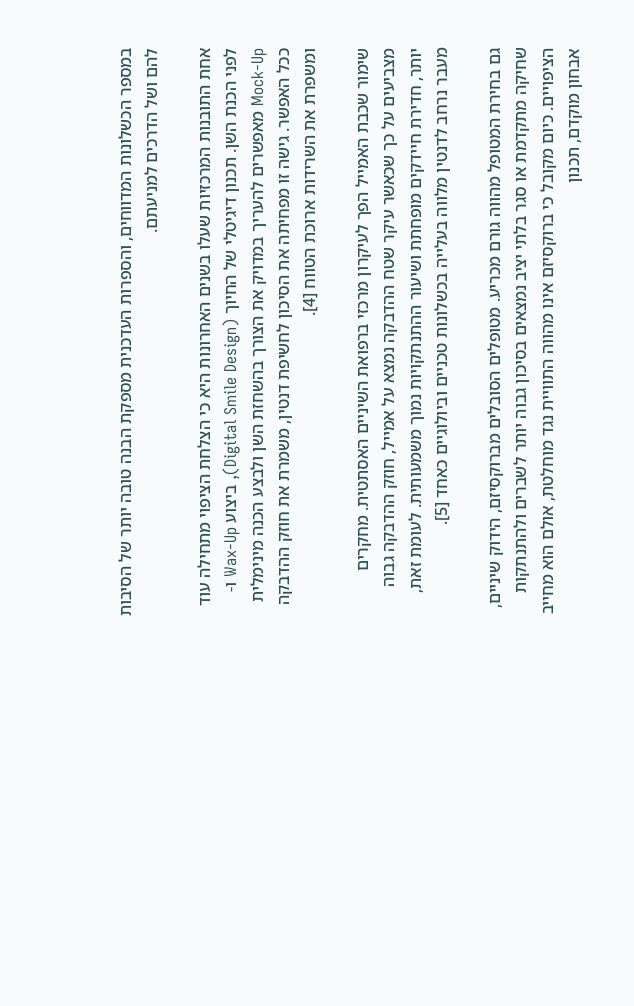במספר הכשלונות המדווחים, והספרות העדכנית מספקת הבנה טובה יותר של הסיבות להם ושל הדרכים למניעתם.

אחת התובנות המרכזיות שעלו בשנים האחרונות היא כי הצלחת הציפוי מתחילה עוד לפני הכנת השן. תכנון דיגיטלי של החיוך (Digital Smile Design), ביצוע Wax-Up ו-Mock-Up מאפשרים להעריך במדויק את הצורך בהשחזת השן ולבצע הכנה מינימלית ככל האפשר. גישה זו מפחיתה את הסיכון לחשיפת דנטין, משמרת את חוזק ההדבקה ומשפרת את השרידות ארוכת הטווח [4].

שימור שכבת האמייל הפך לעיקרון מרכזי ברפואת השיניים האסתטית. מחקרים מצביעים על כך שכאשר עיקר שטח ההדבקה נמצא על אמייל, חוזק ההדבקה גבוה יותר, חדירת חיידקים מופחתת ושיעור ההתנתקויות נמוך משמעותית. לעומת זאת, מעבר נרחב לדנטין מלווה בעלייה בכשלונות טכניים וביולוגיים כאחד [5].

גם בחירת המטופל מהווה גורם מכריע. מטופלים הסובלים מברוקסיזם, הידוק שיניים, שחיקה מתקדמת או סגר בלתי יציב נמצאים בסיכון גבוה יותר לשברים ולהתנתקות הציפויים. כיום מקובל כי ברוקסיזם אינו מהווה התוויית נגד מוחלטת, אולם הוא מחייב אבחון מוקדם, תכנון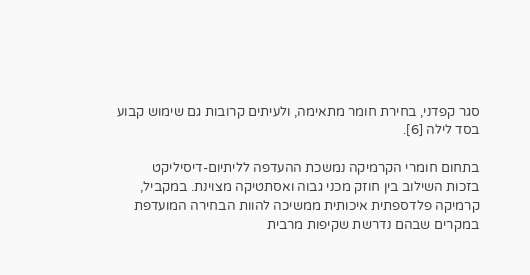סגר קפדני, בחירת חומר מתאימה, ולעיתים קרובות גם שימוש קבוע בסד לילה [6].

בתחום חומרי הקרמיקה נמשכת ההעדפה לליתיום-דיסיליקט בזכות השילוב בין חוזק מכני גבוה ואסתטיקה מצוינת. במקביל, קרמיקה פלדספתית איכותית ממשיכה להוות הבחירה המועדפת במקרים שבהם נדרשת שקיפות מרבית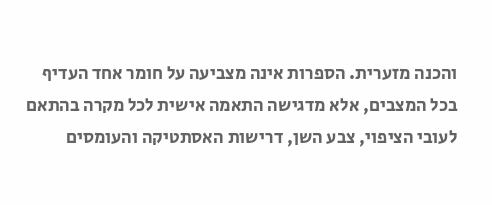והכנה מזערית. הספרות אינה מצביעה על חומר אחד העדיף בכל המצבים, אלא מדגישה התאמה אישית לכל מקרה בהתאם לעובי הציפוי, צבע השן, דרישות האסתטיקה והעומסים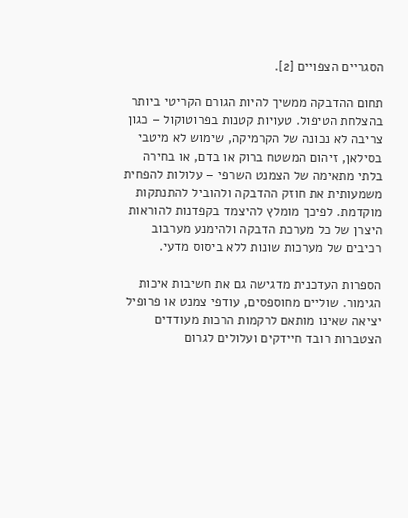הסגריים הצפויים [2].

תחום ההדבקה ממשיך להיות הגורם הקריטי ביותר בהצלחת הטיפול. טעויות קטנות בפרוטוקול – כגון צריבה לא נכונה של הקרמיקה, שימוש לא מיטבי בסילאן, זיהום המשטח ברוק או בדם, או בחירה בלתי מתאימה של הצמנט השרפי – עלולות להפחית משמעותית את חוזק ההדבקה ולהוביל להתנתקות מוקדמת. לפיכך מומלץ להיצמד בקפדנות להוראות היצרן של כל מערכת הדבקה ולהימנע מערבוב רכיבים של מערכות שונות ללא ביסוס מדעי.

הספרות העדכנית מדגישה גם את חשיבות איכות הגימור. שוליים מחוספסים, עודפי צמנט או פרופיל יציאה שאינו מותאם לרקמות הרכות מעודדים הצטברות רובד חיידקים ועלולים לגרום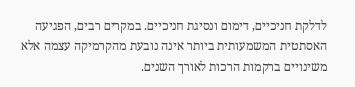לדלקת חניכיים, דימום ונסיגת חניכיים. במקרים רבים, הפגיעה האסתטית המשמעותית ביותר אינה נובעת מהקרמיקה עצמה אלא משינויים ברקמות הרכות לאורך השנים.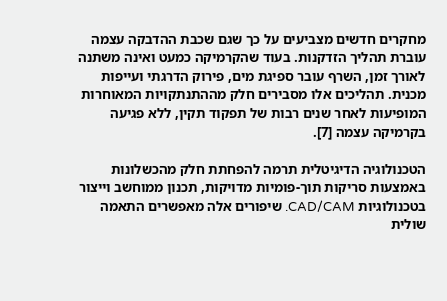מחקרים חדשים מצביעים על כך שגם שכבת ההדבקה עצמה עוברת תהליך הזדקנות. בעוד שהקרמיקה כמעט ואינה משתנה לאורך זמן, השרף עובר ספיגת מים, פירוק הדרגתי ועייפות מכנית. תהליכים אלו מסבירים חלק מההתנתקויות המאוחרות המופיעות לאחר שנים רבות של תפקוד תקין, ללא פגיעה בקרמיקה עצמה [7].

הטכנולוגיה הדיגיטלית תרמה להפחתת חלק מהכשלונות באמצעות סריקות תוך-פומיות מדויקות, תכנון ממוחשב וייצור בטכנולוגיות CAD/CAM. שיפורים אלה מאפשרים התאמה שולית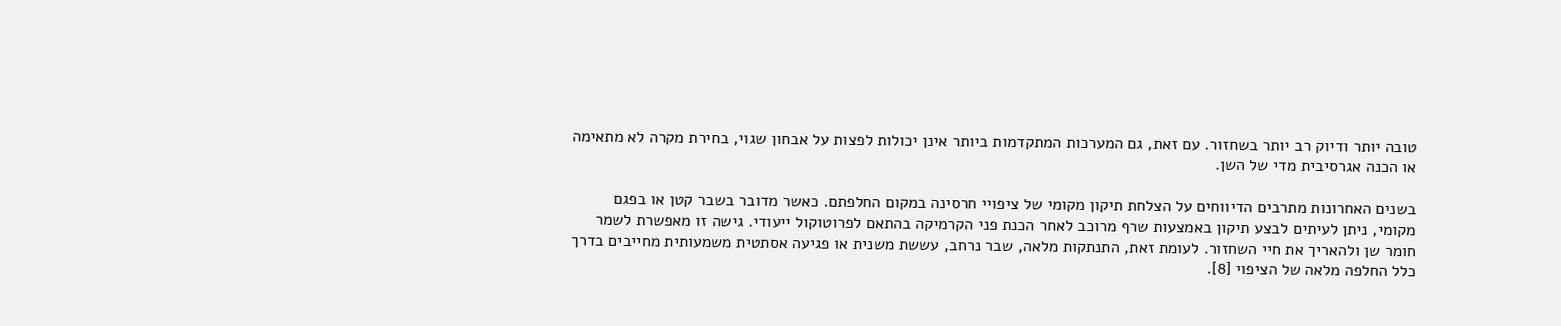טובה יותר ודיוק רב יותר בשחזור. עם זאת, גם המערכות המתקדמות ביותר אינן יכולות לפצות על אבחון שגוי, בחירת מקרה לא מתאימה או הכנה אגרסיבית מדי של השן.

בשנים האחרונות מתרבים הדיווחים על הצלחת תיקון מקומי של ציפויי חרסינה במקום החלפתם. כאשר מדובר בשבר קטן או בפגם מקומי, ניתן לעיתים לבצע תיקון באמצעות שרף מרוכב לאחר הכנת פני הקרמיקה בהתאם לפרוטוקול ייעודי. גישה זו מאפשרת לשמר חומר שן ולהאריך את חיי השחזור. לעומת זאת, התנתקות מלאה, שבר נרחב, עששת משנית או פגיעה אסתטית משמעותית מחייבים בדרך כלל החלפה מלאה של הציפוי [8].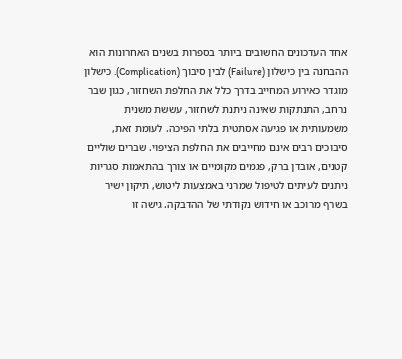אחד העדכונים החשובים ביותר בספרות בשנים האחרונות הוא ההבחנה בין כישלון (Failure) לבין סיבוך (Complication). כישלון מוגדר כאירוע המחייב בדרך כלל את החלפת השחזור, כגון שבר נרחב, התנתקות שאינה ניתנת לשחזור, עששת משנית משמעותית או פגיעה אסתטית בלתי הפיכה. לעומת זאת, סיבוכים רבים אינם מחייבים את החלפת הציפוי. שברים שוליים קטנים, אובדן ברק, פגמים מקומיים או צורך בהתאמות סגריות ניתנים לעיתים לטיפול שמרני באמצעות ליטוש, תיקון ישיר בשרף מרוכב או חידוש נקודתי של ההדבקה. גישה זו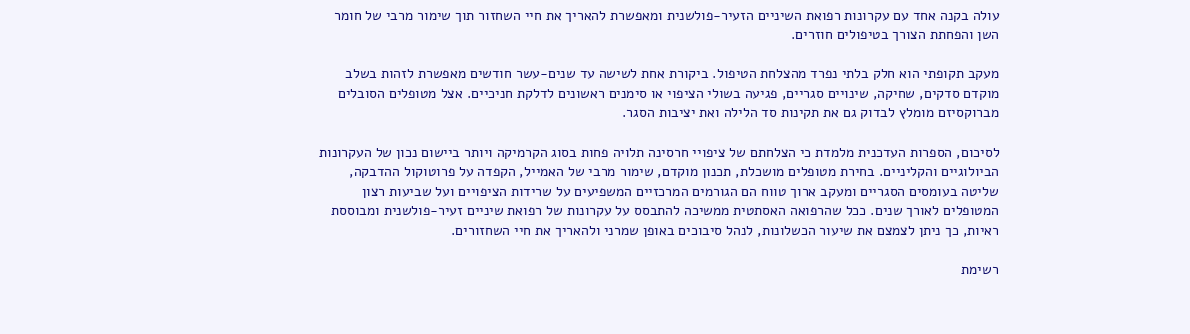עולה בקנה אחד עם עקרונות רפואת השיניים הזעיר-פולשנית ומאפשרת להאריך את חיי השחזור תוך שימור מרבי של חומר השן והפחתת הצורך בטיפולים חוזרים.

מעקב תקופתי הוא חלק בלתי נפרד מהצלחת הטיפול. ביקורת אחת לשישה עד שנים-עשר חודשים מאפשרת לזהות בשלב מוקדם סדקים, שחיקה, שינויים סגריים, פגיעה בשולי הציפוי או סימנים ראשונים לדלקת חניכיים. אצל מטופלים הסובלים מברוקסיזם מומלץ לבדוק גם את תקינות סד הלילה ואת יציבות הסגר.

לסיכום, הספרות העדכנית מלמדת כי הצלחתם של ציפויי חרסינה תלויה פחות בסוג הקרמיקה ויותר ביישום נכון של העקרונות הביולוגיים והקליניים. בחירת מטופלים מושכלת, תכנון מוקדם, שימור מרבי של האמייל, הקפדה על פרוטוקול ההדבקה, שליטה בעומסים הסגריים ומעקב ארוך טווח הם הגורמים המרכזיים המשפיעים על שרידות הציפויים ועל שביעות רצון המטופלים לאורך שנים. ככל שהרפואה האסתטית ממשיכה להתבסס על עקרונות של רפואת שיניים זעיר-פולשנית ומבוססת ראיות, כך ניתן לצמצם את שיעור הכשלונות, לנהל סיבוכים באופן שמרני ולהאריך את חיי השחזורים.

רשימת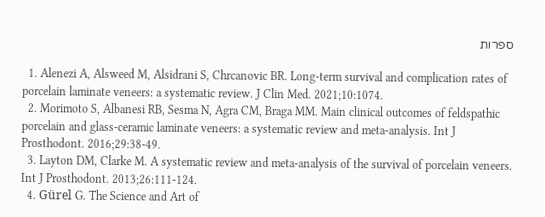ספרות

  1. Alenezi A, Alsweed M, Alsidrani S, Chrcanovic BR. Long-term survival and complication rates of porcelain laminate veneers: a systematic review. J Clin Med. 2021;10:1074.
  2. Morimoto S, Albanesi RB, Sesma N, Agra CM, Braga MM. Main clinical outcomes of feldspathic porcelain and glass-ceramic laminate veneers: a systematic review and meta-analysis. Int J Prosthodont. 2016;29:38-49.
  3. Layton DM, Clarke M. A systematic review and meta-analysis of the survival of porcelain veneers. Int J Prosthodont. 2013;26:111-124.
  4. Gürel G. The Science and Art of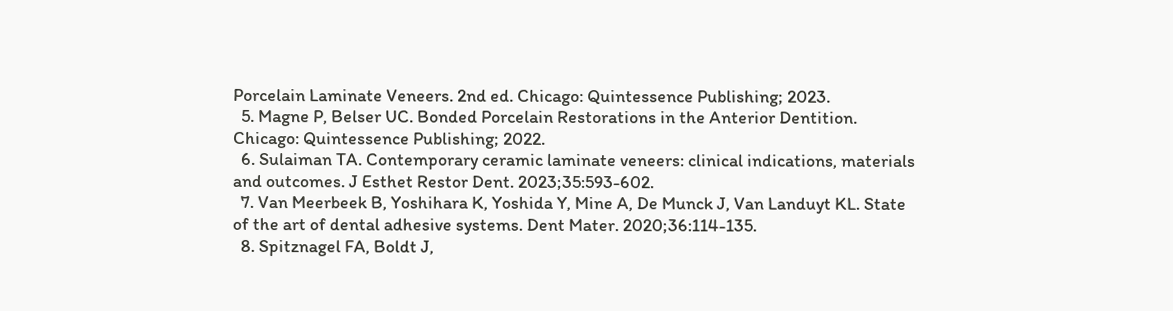Porcelain Laminate Veneers. 2nd ed. Chicago: Quintessence Publishing; 2023.
  5. Magne P, Belser UC. Bonded Porcelain Restorations in the Anterior Dentition. Chicago: Quintessence Publishing; 2022.
  6. Sulaiman TA. Contemporary ceramic laminate veneers: clinical indications, materials and outcomes. J Esthet Restor Dent. 2023;35:593-602.
  7. Van Meerbeek B, Yoshihara K, Yoshida Y, Mine A, De Munck J, Van Landuyt KL. State of the art of dental adhesive systems. Dent Mater. 2020;36:114-135.
  8. Spitznagel FA, Boldt J,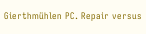Gierthmühlen PC. Repair versus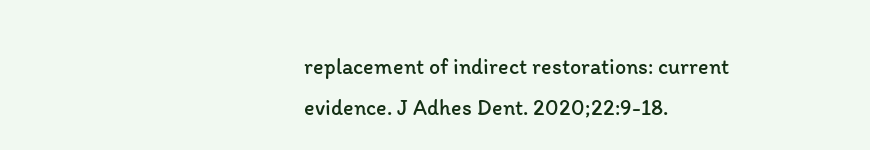replacement of indirect restorations: current evidence. J Adhes Dent. 2020;22:9-18.